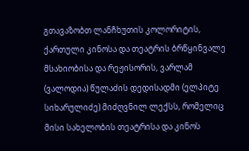გთავაზობთ ლანჩხუთის კოლორიტის, ქართული კინოსა და თეატრის ბრწყინვალე მსახიობისა და რეჟისორის, ვარლამ (ვალოდია) წულაძის დედისადმი (ელპიტე სიხარულიძე) მიძღვნილ ლექსს, რომელიც მისი სახელობის თეატრისა და კინოს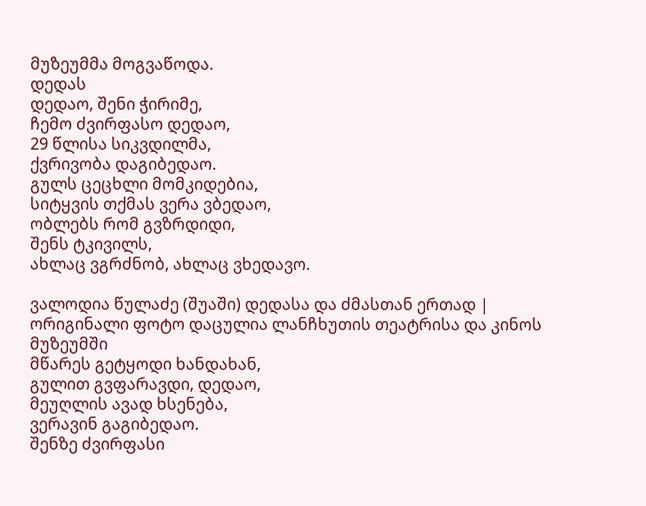მუზეუმმა მოგვაწოდა.
დედას
დედაო, შენი ჭირიმე,
ჩემო ძვირფასო დედაო,
29 წლისა სიკვდილმა,
ქვრივობა დაგიბედაო.
გულს ცეცხლი მომკიდებია,
სიტყვის თქმას ვერა ვბედაო,
ობლებს რომ გვზრდიდი,
შენს ტკივილს,
ახლაც ვგრძნობ, ახლაც ვხედავო.

ვალოდია წულაძე (შუაში) დედასა და ძმასთან ერთად | ორიგინალი ფოტო დაცულია ლანჩხუთის თეატრისა და კინოს მუზეუმში
მწარეს გეტყოდი ხანდახან,
გულით გვფარავდი, დედაო,
მეუღლის ავად ხსენება,
ვერავინ გაგიბედაო.
შენზე ძვირფასი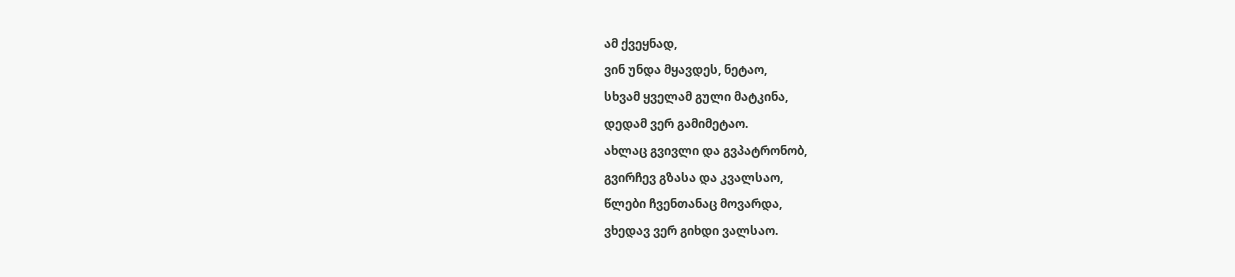ამ ქვეყნად,
ვინ უნდა მყავდეს, ნეტაო,
სხვამ ყველამ გული მატკინა,
დედამ ვერ გამიმეტაო.
ახლაც გვივლი და გვპატრონობ,
გვირჩევ გზასა და კვალსაო,
წლები ჩვენთანაც მოვარდა,
ვხედავ ვერ გიხდი ვალსაო.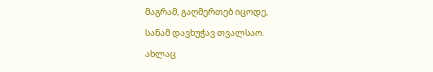მაგრამ, გაღმერთებ იცოდე,
სანამ დავხუჭავ თვალსაო.
ახლაც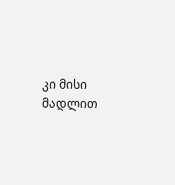კი მისი მადლით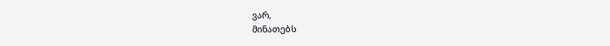ვარ,
მინათებს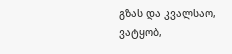გზას და კვალსაო,
ვატყობ,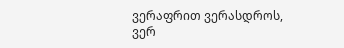ვერაფრით ვერასდროს,
ვერ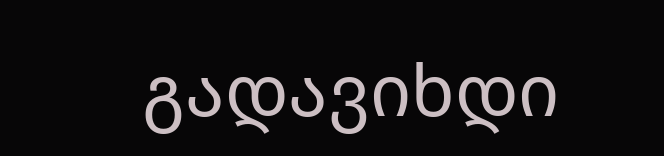გადავიხდი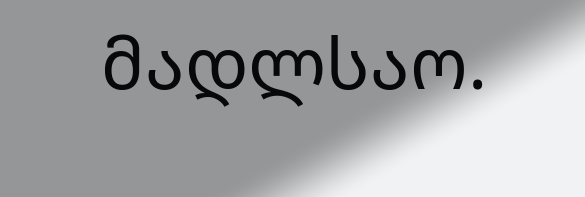მადლსაო.